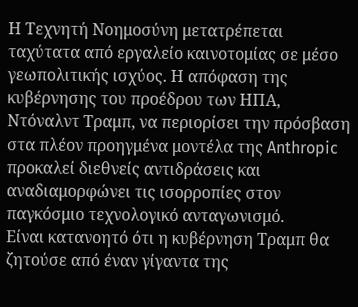Η Τεχνητή Νοημοσύνη μετατρέπεται ταχύτατα από εργαλείο καινοτομίας σε μέσο γεωπολιτικής ισχύος. Η απόφαση της κυβέρνησης του προέδρου των ΗΠΑ, Ντόναλντ Τραμπ, να περιορίσει την πρόσβαση στα πλέον προηγμένα μοντέλα της Anthropic προκαλεί διεθνείς αντιδράσεις και αναδιαμορφώνει τις ισορροπίες στον παγκόσμιο τεχνολογικό ανταγωνισμό.
Είναι κατανοητό ότι η κυβέρνηση Τραμπ θα ζητούσε από έναν γίγαντα της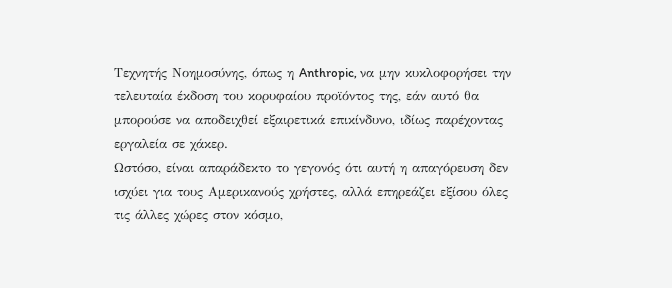Τεχνητής Νοημοσύνης, όπως η Anthropic, να μην κυκλοφορήσει την τελευταία έκδοση του κορυφαίου προϊόντος της, εάν αυτό θα μπορούσε να αποδειχθεί εξαιρετικά επικίνδυνο, ιδίως παρέχοντας εργαλεία σε χάκερ.
Ωστόσο, είναι απαράδεκτο το γεγονός ότι αυτή η απαγόρευση δεν ισχύει για τους Αμερικανούς χρήστες, αλλά επηρεάζει εξίσου όλες τις άλλες χώρες στον κόσμο,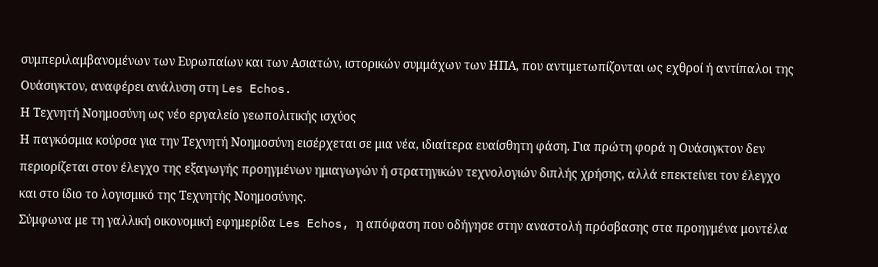συμπεριλαμβανομένων των Ευρωπαίων και των Ασιατών, ιστορικών συμμάχων των ΗΠΑ, που αντιμετωπίζονται ως εχθροί ή αντίπαλοι της Ουάσιγκτον, αναφέρει ανάλυση στη Les Echos.
Η Τεχνητή Νοημοσύνη ως νέο εργαλείο γεωπολιτικής ισχύος
Η παγκόσμια κούρσα για την Τεχνητή Νοημοσύνη εισέρχεται σε μια νέα, ιδιαίτερα ευαίσθητη φάση. Για πρώτη φορά η Ουάσιγκτον δεν περιορίζεται στον έλεγχο της εξαγωγής προηγμένων ημιαγωγών ή στρατηγικών τεχνολογιών διπλής χρήσης, αλλά επεκτείνει τον έλεγχο και στο ίδιο το λογισμικό της Τεχνητής Νοημοσύνης.
Σύμφωνα με τη γαλλική οικονομική εφημερίδα Les Echos, η απόφαση που οδήγησε στην αναστολή πρόσβασης στα προηγμένα μοντέλα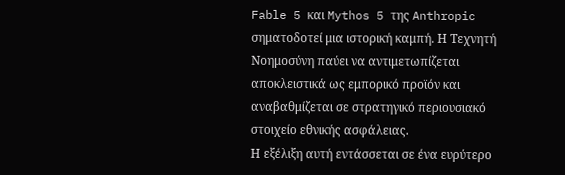Fable 5 και Mythos 5 της Anthropic σηματοδοτεί μια ιστορική καμπή. Η Τεχνητή Νοημοσύνη παύει να αντιμετωπίζεται αποκλειστικά ως εμπορικό προϊόν και αναβαθμίζεται σε στρατηγικό περιουσιακό στοιχείο εθνικής ασφάλειας.
Η εξέλιξη αυτή εντάσσεται σε ένα ευρύτερο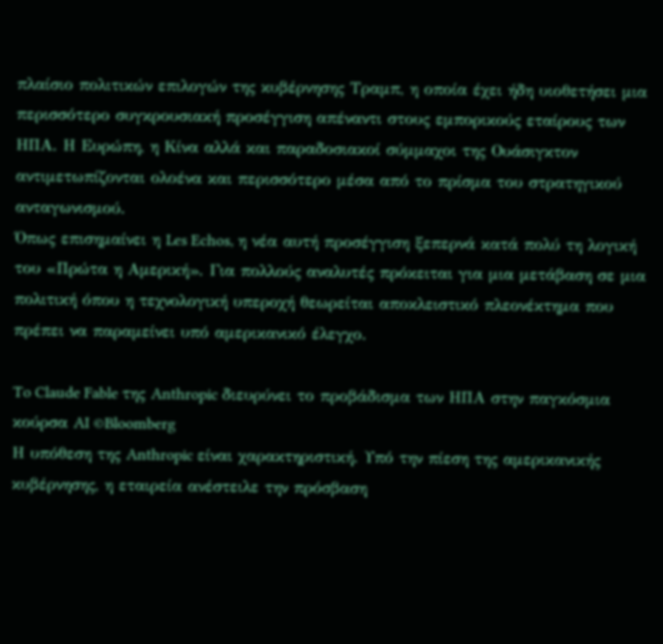πλαίσιο πολιτικών επιλογών της κυβέρνησης Τραμπ, η οποία έχει ήδη υιοθετήσει μια περισσότερο συγκρουσιακή προσέγγιση απέναντι στους εμπορικούς εταίρους των ΗΠΑ. Η Ευρώπη, η Κίνα αλλά και παραδοσιακοί σύμμαχοι της Ουάσιγκτον αντιμετωπίζονται ολοένα και περισσότερο μέσα από το πρίσμα του στρατηγικού ανταγωνισμού.
Όπως επισημαίνει η Les Echos, η νέα αυτή προσέγγιση ξεπερνά κατά πολύ τη λογική του «Πρώτα η Αμερική». Για πολλούς αναλυτές πρόκειται για μια μετάβαση σε μια πολιτική όπου η τεχνολογική υπεροχή θεωρείται αποκλειστικό πλεονέκτημα που πρέπει να παραμείνει υπό αμερικανικό έλεγχο.

To Claude Fable της Anthropic διευρύνει το προβάδισμα των ΗΠΑ στην παγκόσμια κούρσα AI ©Bloomberg
Η υπόθεση της Anthropic είναι χαρακτηριστική. Υπό την πίεση της αμερικανικής κυβέρνησης, η εταιρεία ανέστειλε την πρόσβαση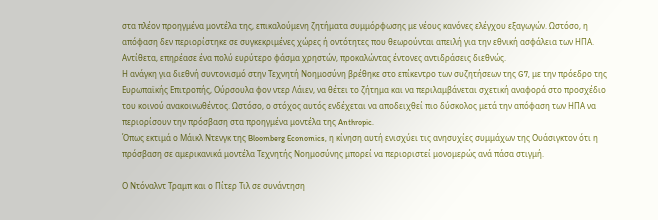στα πλέον προηγμένα μοντέλα της, επικαλούμενη ζητήματα συμμόρφωσης με νέους κανόνες ελέγχου εξαγωγών. Ωστόσο, η απόφαση δεν περιορίστηκε σε συγκεκριμένες χώρες ή οντότητες που θεωρούνται απειλή για την εθνική ασφάλεια των ΗΠΑ. Αντίθετα, επηρέασε ένα πολύ ευρύτερο φάσμα χρηστών, προκαλώντας έντονες αντιδράσεις διεθνώς.
Η ανάγκη για διεθνή συντονισμό στην Τεχνητή Νοημοσύνη βρέθηκε στο επίκεντρο των συζητήσεων της G7, με την πρόεδρο της Ευρωπαϊκής Επιτροπής, Ούρσουλα φον ντερ Λάιεν, να θέτει το ζήτημα και να περιλαμβάνεται σχετική αναφορά στο προσχέδιο του κοινού ανακοινωθέντος. Ωστόσο, ο στόχος αυτός ενδέχεται να αποδειχθεί πιο δύσκολος μετά την απόφαση των ΗΠΑ να περιορίσουν την πρόσβαση στα προηγμένα μοντέλα της Anthropic.
Όπως εκτιμά ο Μάικλ Ντενγκ της Bloomberg Economics, η κίνηση αυτή ενισχύει τις ανησυχίες συμμάχων της Ουάσιγκτον ότι η πρόσβαση σε αμερικανικά μοντέλα Τεχνητής Νοημοσύνης μπορεί να περιοριστεί μονομερώς ανά πάσα στιγμή.

Ο Ντόναλντ Τραμπ και ο Πίτερ Τιλ σε συνάντηση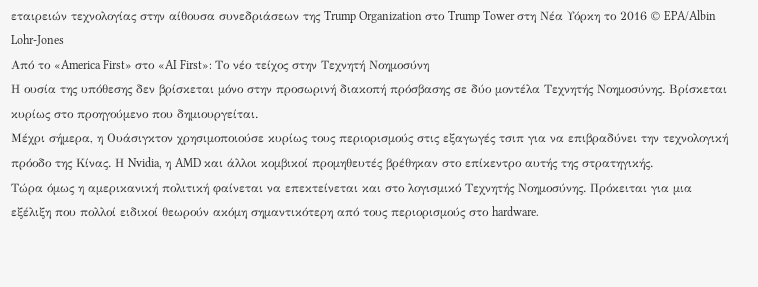εταιρειών τεχνολογίας στην αίθουσα συνεδριάσεων της Trump Organization στο Trump Tower στη Νέα Υόρκη το 2016 © EPA/Albin Lohr-Jones
Από το «America First» στο «AI First»: Το νέο τείχος στην Τεχνητή Νοημοσύνη
Η ουσία της υπόθεσης δεν βρίσκεται μόνο στην προσωρινή διακοπή πρόσβασης σε δύο μοντέλα Τεχνητής Νοημοσύνης. Βρίσκεται κυρίως στο προηγούμενο που δημιουργείται.
Μέχρι σήμερα, η Ουάσιγκτον χρησιμοποιούσε κυρίως τους περιορισμούς στις εξαγωγές τσιπ για να επιβραδύνει την τεχνολογική πρόοδο της Κίνας. Η Nvidia, η AMD και άλλοι κομβικοί προμηθευτές βρέθηκαν στο επίκεντρο αυτής της στρατηγικής.
Τώρα όμως η αμερικανική πολιτική φαίνεται να επεκτείνεται και στο λογισμικό Τεχνητής Νοημοσύνης. Πρόκειται για μια εξέλιξη που πολλοί ειδικοί θεωρούν ακόμη σημαντικότερη από τους περιορισμούς στο hardware.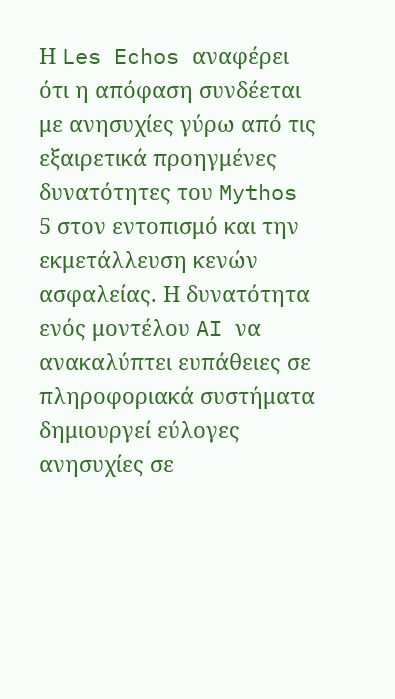Η Les Echos αναφέρει ότι η απόφαση συνδέεται με ανησυχίες γύρω από τις εξαιρετικά προηγμένες δυνατότητες του Mythos 5 στον εντοπισμό και την εκμετάλλευση κενών ασφαλείας. Η δυνατότητα ενός μοντέλου AI να ανακαλύπτει ευπάθειες σε πληροφοριακά συστήματα δημιουργεί εύλογες ανησυχίες σε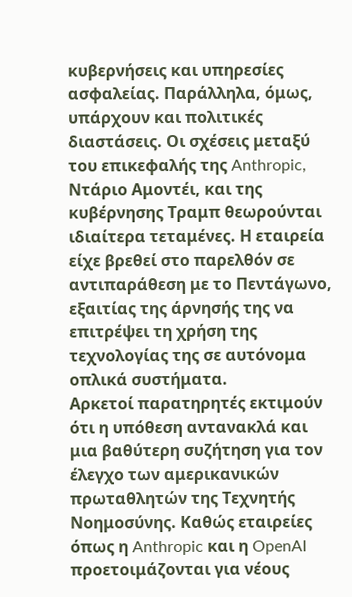κυβερνήσεις και υπηρεσίες ασφαλείας. Παράλληλα, όμως, υπάρχουν και πολιτικές διαστάσεις. Οι σχέσεις μεταξύ του επικεφαλής της Anthropic, Ντάριο Αμοντέι, και της κυβέρνησης Τραμπ θεωρούνται ιδιαίτερα τεταμένες. Η εταιρεία είχε βρεθεί στο παρελθόν σε αντιπαράθεση με το Πεντάγωνο, εξαιτίας της άρνησής της να επιτρέψει τη χρήση της τεχνολογίας της σε αυτόνομα οπλικά συστήματα.
Αρκετοί παρατηρητές εκτιμούν ότι η υπόθεση αντανακλά και μια βαθύτερη συζήτηση για τον έλεγχο των αμερικανικών πρωταθλητών της Τεχνητής Νοημοσύνης. Καθώς εταιρείες όπως η Anthropic και η OpenAI προετοιμάζονται για νέους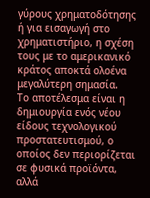γύρους χρηματοδότησης ή για εισαγωγή στο χρηματιστήριο, η σχέση τους με το αμερικανικό κράτος αποκτά ολοένα μεγαλύτερη σημασία.
Το αποτέλεσμα είναι η δημιουργία ενός νέου είδους τεχνολογικού προστατευτισμού, ο οποίος δεν περιορίζεται σε φυσικά προϊόντα, αλλά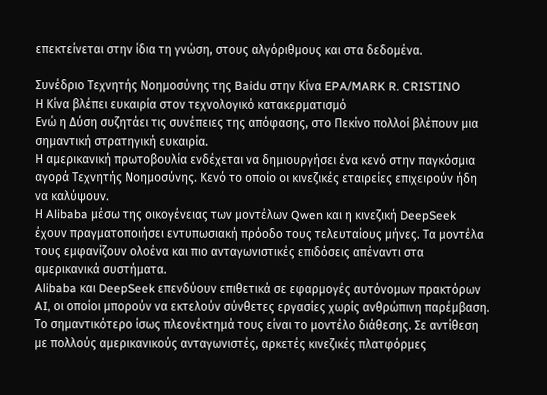επεκτείνεται στην ίδια τη γνώση, στους αλγόριθμους και στα δεδομένα.

Συνέδριο Τεχνητής Νοημοσύνης της Baidu στην Κίνα EPA/MARK R. CRISTINO
Η Κίνα βλέπει ευκαιρία στον τεχνολογικό κατακερματισμό
Ενώ η Δύση συζητάει τις συνέπειες της απόφασης, στο Πεκίνο πολλοί βλέπουν μια σημαντική στρατηγική ευκαιρία.
Η αμερικανική πρωτοβουλία ενδέχεται να δημιουργήσει ένα κενό στην παγκόσμια αγορά Τεχνητής Νοημοσύνης. Κενό το οποίο οι κινεζικές εταιρείες επιχειρούν ήδη να καλύψουν.
Η Alibaba μέσω της οικογένειας των μοντέλων Qwen και η κινεζική DeepSeek έχουν πραγματοποιήσει εντυπωσιακή πρόοδο τους τελευταίους μήνες. Τα μοντέλα τους εμφανίζουν ολοένα και πιο ανταγωνιστικές επιδόσεις απέναντι στα αμερικανικά συστήματα.
Alibaba και DeepSeek επενδύουν επιθετικά σε εφαρμογές αυτόνομων πρακτόρων AI, οι οποίοι μπορούν να εκτελούν σύνθετες εργασίες χωρίς ανθρώπινη παρέμβαση.
Το σημαντικότερο ίσως πλεονέκτημά τους είναι το μοντέλο διάθεσης. Σε αντίθεση με πολλούς αμερικανικούς ανταγωνιστές, αρκετές κινεζικές πλατφόρμες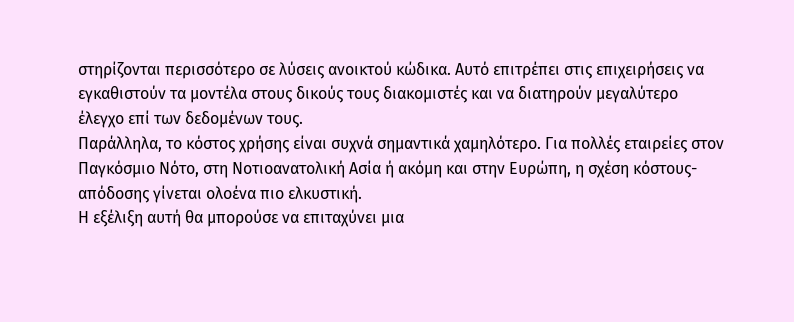στηρίζονται περισσότερο σε λύσεις ανοικτού κώδικα. Αυτό επιτρέπει στις επιχειρήσεις να εγκαθιστούν τα μοντέλα στους δικούς τους διακομιστές και να διατηρούν μεγαλύτερο έλεγχο επί των δεδομένων τους.
Παράλληλα, το κόστος χρήσης είναι συχνά σημαντικά χαμηλότερο. Για πολλές εταιρείες στον Παγκόσμιο Νότο, στη Νοτιοανατολική Ασία ή ακόμη και στην Ευρώπη, η σχέση κόστους-απόδοσης γίνεται ολοένα πιο ελκυστική.
Η εξέλιξη αυτή θα μπορούσε να επιταχύνει μια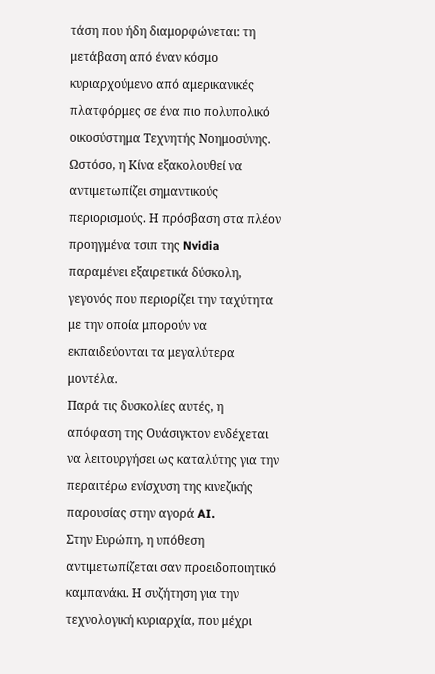τάση που ήδη διαμορφώνεται: τη μετάβαση από έναν κόσμο κυριαρχούμενο από αμερικανικές πλατφόρμες σε ένα πιο πολυπολικό οικοσύστημα Τεχνητής Νοημοσύνης.
Ωστόσο, η Κίνα εξακολουθεί να αντιμετωπίζει σημαντικούς περιορισμούς. Η πρόσβαση στα πλέον προηγμένα τσιπ της Nvidia παραμένει εξαιρετικά δύσκολη, γεγονός που περιορίζει την ταχύτητα με την οποία μπορούν να εκπαιδεύονται τα μεγαλύτερα μοντέλα.
Παρά τις δυσκολίες αυτές, η απόφαση της Ουάσιγκτον ενδέχεται να λειτουργήσει ως καταλύτης για την περαιτέρω ενίσχυση της κινεζικής παρουσίας στην αγορά AI.
Στην Ευρώπη, η υπόθεση αντιμετωπίζεται σαν προειδοποιητικό καμπανάκι. Η συζήτηση για την τεχνολογική κυριαρχία, που μέχρι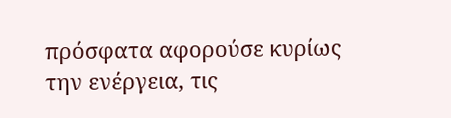πρόσφατα αφορούσε κυρίως την ενέργεια, τις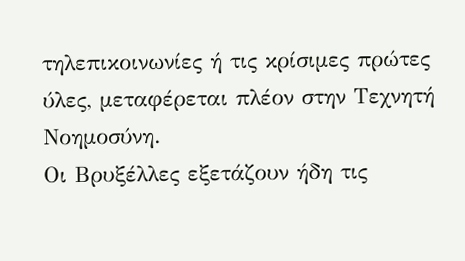τηλεπικοινωνίες ή τις κρίσιμες πρώτες ύλες, μεταφέρεται πλέον στην Τεχνητή Νοημοσύνη.
Οι Βρυξέλλες εξετάζουν ήδη τις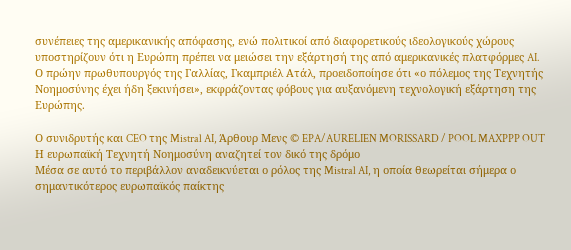συνέπειες της αμερικανικής απόφασης, ενώ πολιτικοί από διαφορετικούς ιδεολογικούς χώρους υποστηρίζουν ότι η Ευρώπη πρέπει να μειώσει την εξάρτησή της από αμερικανικές πλατφόρμες AI.
Ο πρώην πρωθυπουργός της Γαλλίας, Γκαμπριέλ Ατάλ, προειδοποίησε ότι «ο πόλεμος της Τεχνητής Νοημοσύνης έχει ήδη ξεκινήσει», εκφράζοντας φόβους για αυξανόμενη τεχνολογική εξάρτηση της Ευρώπης.

Ο συνιδρυτής και CEO της Mistral AI, Άρθουρ Μενς © EPA/AURELIEN MORISSARD / POOL MAXPPP OUT
Η ευρωπαϊκή Τεχνητή Νοημοσύνη αναζητεί τον δικό της δρόμο
Μέσα σε αυτό το περιβάλλον αναδεικνύεται ο ρόλος της Mistral AI, η οποία θεωρείται σήμερα ο σημαντικότερος ευρωπαϊκός παίκτης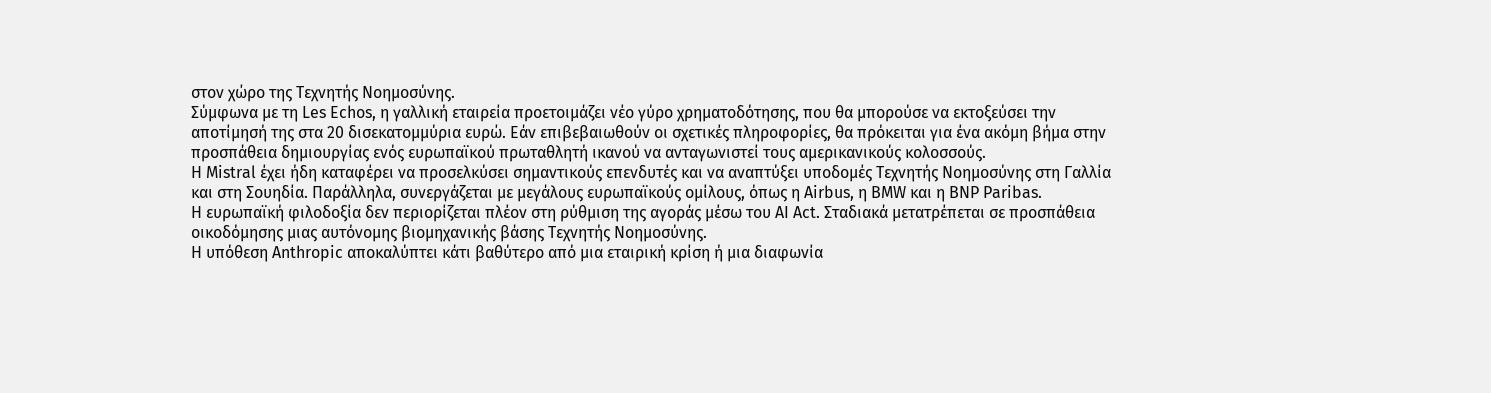στον χώρο της Τεχνητής Νοημοσύνης.
Σύμφωνα με τη Les Echos, η γαλλική εταιρεία προετοιμάζει νέο γύρο χρηματοδότησης, που θα μπορούσε να εκτοξεύσει την αποτίμησή της στα 20 δισεκατομμύρια ευρώ. Εάν επιβεβαιωθούν οι σχετικές πληροφορίες, θα πρόκειται για ένα ακόμη βήμα στην προσπάθεια δημιουργίας ενός ευρωπαϊκού πρωταθλητή ικανού να ανταγωνιστεί τους αμερικανικούς κολοσσούς.
Η Mistral έχει ήδη καταφέρει να προσελκύσει σημαντικούς επενδυτές και να αναπτύξει υποδομές Τεχνητής Νοημοσύνης στη Γαλλία και στη Σουηδία. Παράλληλα, συνεργάζεται με μεγάλους ευρωπαϊκούς ομίλους, όπως η Airbus, η BMW και η BNP Paribas.
Η ευρωπαϊκή φιλοδοξία δεν περιορίζεται πλέον στη ρύθμιση της αγοράς μέσω του AI Act. Σταδιακά μετατρέπεται σε προσπάθεια οικοδόμησης μιας αυτόνομης βιομηχανικής βάσης Τεχνητής Νοημοσύνης.
Η υπόθεση Anthropic αποκαλύπτει κάτι βαθύτερο από μια εταιρική κρίση ή μια διαφωνία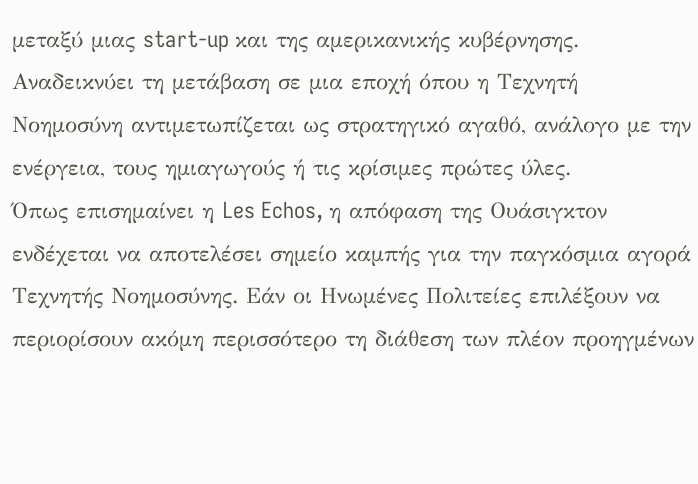μεταξύ μιας start-up και της αμερικανικής κυβέρνησης. Αναδεικνύει τη μετάβαση σε μια εποχή όπου η Τεχνητή Νοημοσύνη αντιμετωπίζεται ως στρατηγικό αγαθό, ανάλογο με την ενέργεια, τους ημιαγωγούς ή τις κρίσιμες πρώτες ύλες.
Όπως επισημαίνει η Les Echos, η απόφαση της Ουάσιγκτον ενδέχεται να αποτελέσει σημείο καμπής για την παγκόσμια αγορά Τεχνητής Νοημοσύνης. Εάν οι Ηνωμένες Πολιτείες επιλέξουν να περιορίσουν ακόμη περισσότερο τη διάθεση των πλέον προηγμένων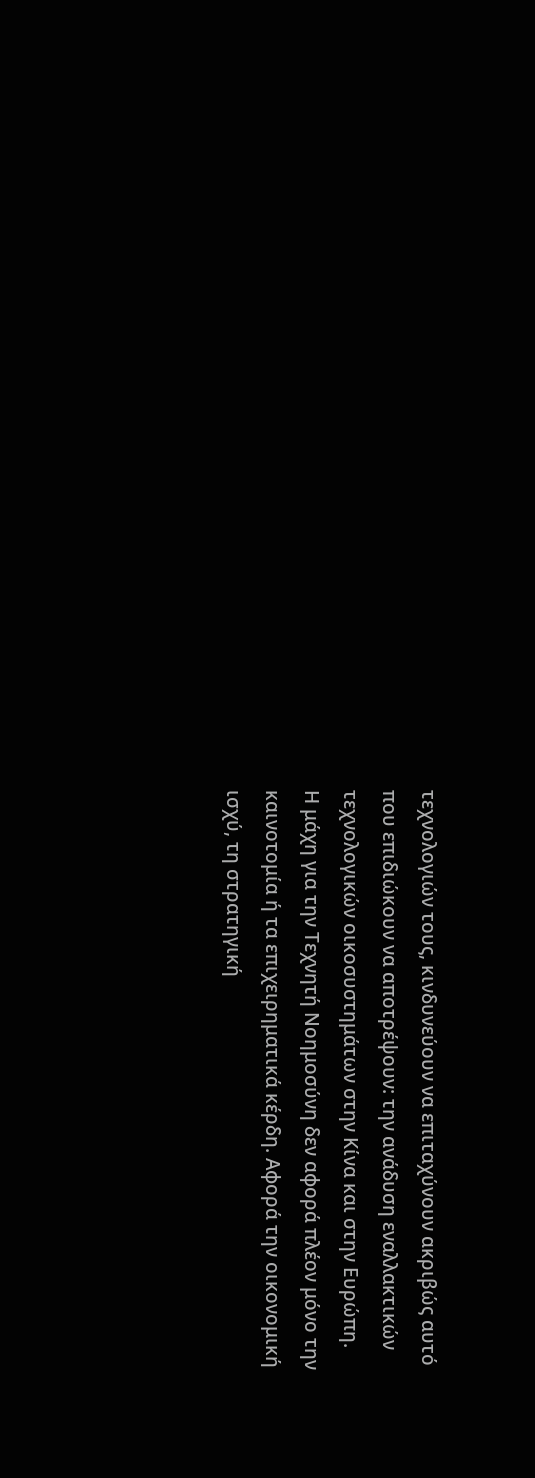τεχνολογιών τους, κινδυνεύουν να επιταχύνουν ακριβώς αυτό που επιδιώκουν να αποτρέψουν: την ανάδυση εναλλακτικών τεχνολογικών οικοσυστημάτων στην Κίνα και στην Ευρώπη.
Η μάχη για την Τεχνητή Νοημοσύνη δεν αφορά πλέον μόνο την καινοτομία ή τα επιχειρηματικά κέρδη. Αφορά την οικονομική ισχύ, τη στρατηγική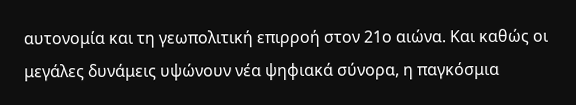αυτονομία και τη γεωπολιτική επιρροή στον 21ο αιώνα. Και καθώς οι μεγάλες δυνάμεις υψώνουν νέα ψηφιακά σύνορα, η παγκόσμια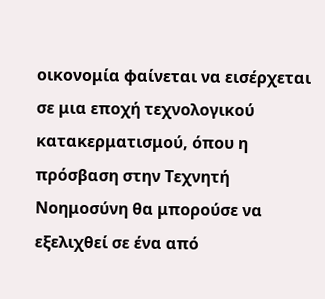οικονομία φαίνεται να εισέρχεται σε μια εποχή τεχνολογικού κατακερματισμού, όπου η πρόσβαση στην Τεχνητή Νοημοσύνη θα μπορούσε να εξελιχθεί σε ένα από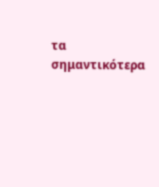τα σημαντικότερα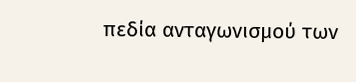πεδία ανταγωνισμού των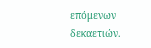επόμενων δεκαετιών.